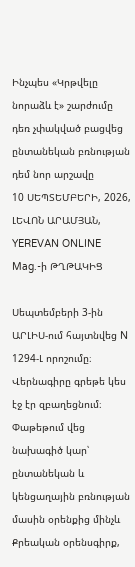Ինչպես «Կրթվելը նորաձև է» շարժումը դեռ չփակված բացվեց ընտանեկան բռնության դեմ նոր արշավը
10 ՍԵՊՏԵՄԲԵՐԻ, 2026, ԼԵՎՈՆ ԱՐԱՄՅԱՆ, YEREVAN ONLINE Mag.-ի ԹՂԹԱԿԻՑ

Սեպտեմբերի 3-ին ԱՐԼԻՍ-ում հայտնվեց N 1294-Լ որոշումը։ Վերնագիրը գրեթե կես էջ էր զբաղեցնում։ Փաթեթում վեց նախագիծ կար՝ ընտանեկան և կենցաղային բռնության մասին օրենքից մինչև Քրեական օրենսգիրք,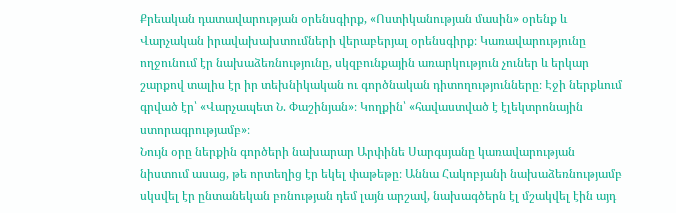Քրեական դատավարության օրենսգիրք, «Ոստիկանության մասին» օրենք և Վարչական իրավախախտումների վերաբերյալ օրենսգիրք։ Կառավարությունը ողջունում էր նախաձեռնությունը, սկզբունքային առարկություն չուներ և երկար շարքով տալիս էր իր տեխնիկական ու գործնական դիտողությունները։ Էջի ներքևում գրված էր՝ «Վարչապետ Ն. Փաշինյան»։ Կողքին՝ «հավաստված է էլեկտրոնային ստորագրությամբ»։
Նույն օրը ներքին գործերի նախարար Արփինե Սարգսյանը կառավարության նիստում ասաց, թե որտեղից էր եկել փաթեթը։ Աննա Հակոբյանի նախաձեռնությամբ սկսվել էր ընտանեկան բռնության դեմ լայն արշավ, նախագծերն էլ մշակվել էին այդ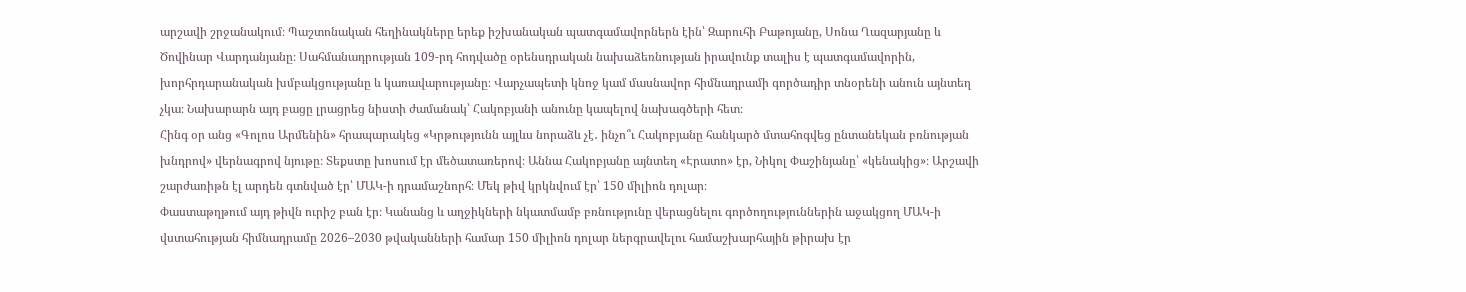արշավի շրջանակում։ Պաշտոնական հեղինակները երեք իշխանական պատգամավորներն էին՝ Զարուհի Բաթոյանը, Սոնա Ղազարյանը և Ծովինար Վարդանյանը։ Սահմանադրության 109-րդ հոդվածը օրենսդրական նախաձեռնության իրավունք տալիս է պատգամավորին, խորհրդարանական խմբակցությանը և կառավարությանը։ Վարչապետի կնոջ կամ մասնավոր հիմնադրամի գործադիր տնօրենի անուն այնտեղ չկա։ Նախարարն այդ բացը լրացրեց նիստի ժամանակ՝ Հակոբյանի անունը կապելով նախագծերի հետ։
Հինգ օր անց «Գոլոս Արմենին» հրապարակեց «Կրթությունն այլևս նորաձև չէ․ ինչո՞ւ Հակոբյանը հանկարծ մտահոգվեց ընտանեկան բռնության խնդրով» վերնագրով նյութը։ Տեքստը խոսում էր մեծատառերով։ Աննա Հակոբյանը այնտեղ «Էրատո» էր, Նիկոլ Փաշինյանը՝ «կենակից»։ Արշավի շարժառիթն էլ արդեն գտնված էր՝ ՄԱԿ-ի դրամաշնորհ։ Մեկ թիվ կրկնվում էր՝ 150 միլիոն դոլար։
Փաստաթղթում այդ թիվն ուրիշ բան էր։ Կանանց և աղջիկների նկատմամբ բռնությունը վերացնելու գործողություններին աջակցող ՄԱԿ-ի վստահության հիմնադրամը 2026–2030 թվականների համար 150 միլիոն դոլար ներգրավելու համաշխարհային թիրախ էր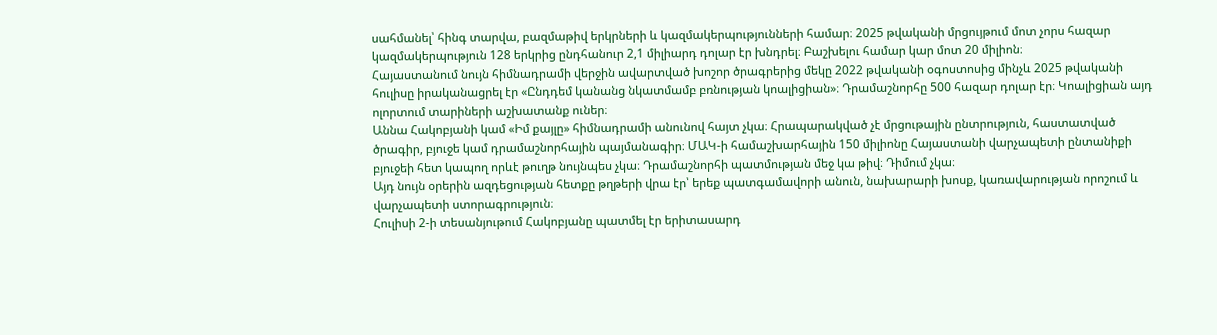սահմանել՝ հինգ տարվա, բազմաթիվ երկրների և կազմակերպությունների համար։ 2025 թվականի մրցույթում մոտ չորս հազար կազմակերպություն 128 երկրից ընդհանուր 2,1 միլիարդ դոլար էր խնդրել։ Բաշխելու համար կար մոտ 20 միլիոն։
Հայաստանում նույն հիմնադրամի վերջին ավարտված խոշոր ծրագրերից մեկը 2022 թվականի օգոստոսից մինչև 2025 թվականի հուլիսը իրականացրել էր «Ընդդեմ կանանց նկատմամբ բռնության կոալիցիան»։ Դրամաշնորհը 500 հազար դոլար էր։ Կոալիցիան այդ ոլորտում տարիների աշխատանք ուներ։
Աննա Հակոբյանի կամ «Իմ քայլը» հիմնադրամի անունով հայտ չկա։ Հրապարակված չէ մրցութային ընտրություն, հաստատված ծրագիր, բյուջե կամ դրամաշնորհային պայմանագիր։ ՄԱԿ-ի համաշխարհային 150 միլիոնը Հայաստանի վարչապետի ընտանիքի բյուջեի հետ կապող որևէ թուղթ նույնպես չկա։ Դրամաշնորհի պատմության մեջ կա թիվ։ Դիմում չկա։
Այդ նույն օրերին ազդեցության հետքը թղթերի վրա էր՝ երեք պատգամավորի անուն, նախարարի խոսք, կառավարության որոշում և վարչապետի ստորագրություն։
Հուլիսի 2-ի տեսանյութում Հակոբյանը պատմել էր երիտասարդ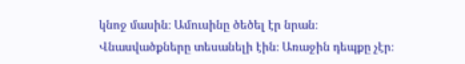կնոջ մասին։ Ամուսինը ծեծել էր նրան։ Վնասվածքները տեսանելի էին։ Առաջին դեպքը չէր։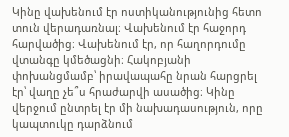Կինը վախենում էր ոստիկանությունից հետո տուն վերադառնալ։ Վախենում էր հաջորդ հարվածից։ Վախենում էր, որ հաղորդումը վտանգը կմեծացնի։ Հակոբյանի փոխանցմամբ՝ իրավապահը նրան հարցրել էր՝ վաղը չե՞ս հրաժարվի ասածից։ Կինը վերջում ընտրել էր մի նախադասություն, որը կապտուկը դարձնում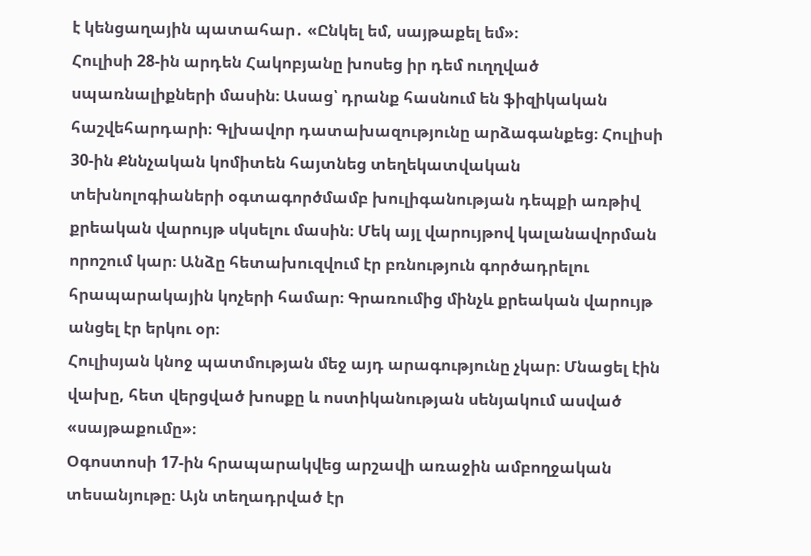է կենցաղային պատահար․ «Ընկել եմ, սայթաքել եմ»։
Հուլիսի 28-ին արդեն Հակոբյանը խոսեց իր դեմ ուղղված սպառնալիքների մասին։ Ասաց՝ դրանք հասնում են ֆիզիկական հաշվեհարդարի։ Գլխավոր դատախազությունը արձագանքեց։ Հուլիսի 30-ին Քննչական կոմիտեն հայտնեց տեղեկատվական տեխնոլոգիաների օգտագործմամբ խուլիգանության դեպքի առթիվ քրեական վարույթ սկսելու մասին։ Մեկ այլ վարույթով կալանավորման որոշում կար։ Անձը հետախուզվում էր բռնություն գործադրելու հրապարակային կոչերի համար։ Գրառումից մինչև քրեական վարույթ անցել էր երկու օր։
Հուլիսյան կնոջ պատմության մեջ այդ արագությունը չկար։ Մնացել էին վախը, հետ վերցված խոսքը և ոստիկանության սենյակում ասված «սայթաքումը»։
Օգոստոսի 17-ին հրապարակվեց արշավի առաջին ամբողջական տեսանյութը։ Այն տեղադրված էր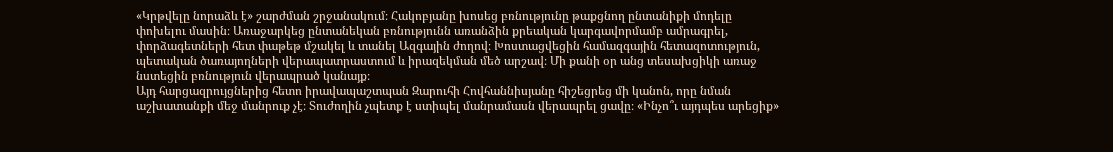«Կրթվելը նորաձև է» շարժման շրջանակում։ Հակոբյանը խոսեց բռնությունը թաքցնող ընտանիքի մոդելը փոխելու մասին։ Առաջարկեց ընտանեկան բռնությունն առանձին քրեական կարգավորմամբ ամրագրել, փորձագետների հետ փաթեթ մշակել և տանել Ազգային ժողով։ Խոստացվեցին համազգային հետազոտություն, պետական ծառայողների վերապատրաստում և իրազեկման մեծ արշավ։ Մի քանի օր անց տեսախցիկի առաջ նստեցին բռնություն վերապրած կանայք։
Այդ հարցազրույցներից հետո իրավապաշտպան Զարուհի Հովհաննիսյանը հիշեցրեց մի կանոն, որը նման աշխատանքի մեջ մանրուք չէ։ Տուժողին չպետք է ստիպել մանրամասն վերապրել ցավը։ «Ինչո՞ւ այդպես արեցիք»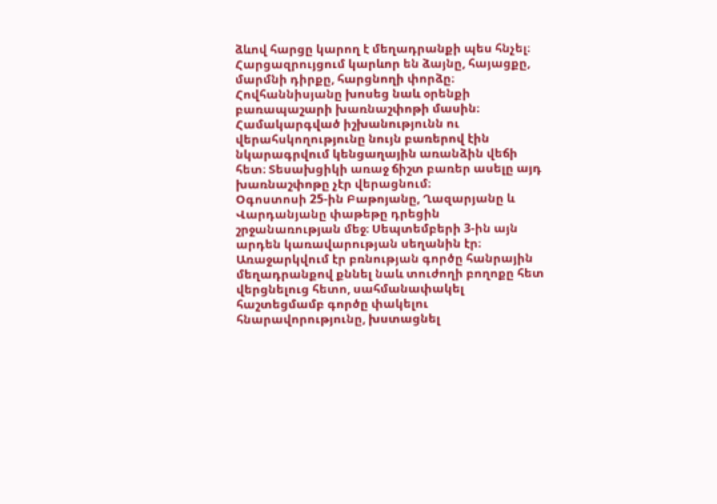ձևով հարցը կարող է մեղադրանքի պես հնչել։ Հարցազրույցում կարևոր են ձայնը, հայացքը, մարմնի դիրքը, հարցնողի փորձը։ Հովհաննիսյանը խոսեց նաև օրենքի բառապաշարի խառնաշփոթի մասին։ Համակարգված իշխանությունն ու վերահսկողությունը նույն բառերով էին նկարագրվում կենցաղային առանձին վեճի հետ։ Տեսախցիկի առաջ ճիշտ բառեր ասելը այդ խառնաշփոթը չէր վերացնում։
Օգոստոսի 25-ին Բաթոյանը, Ղազարյանը և Վարդանյանը փաթեթը դրեցին շրջանառության մեջ։ Սեպտեմբերի 3-ին այն արդեն կառավարության սեղանին էր։ Առաջարկվում էր բռնության գործը հանրային մեղադրանքով քննել նաև տուժողի բողոքը հետ վերցնելուց հետո, սահմանափակել հաշտեցմամբ գործը փակելու հնարավորությունը, խստացնել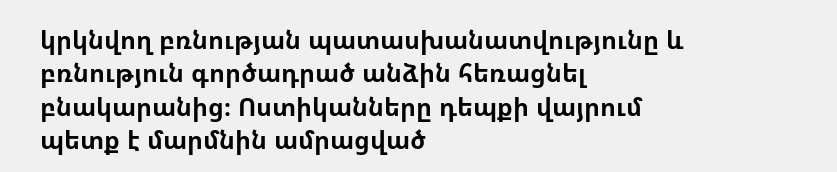կրկնվող բռնության պատասխանատվությունը և բռնություն գործադրած անձին հեռացնել բնակարանից։ Ոստիկանները դեպքի վայրում պետք է մարմնին ամրացված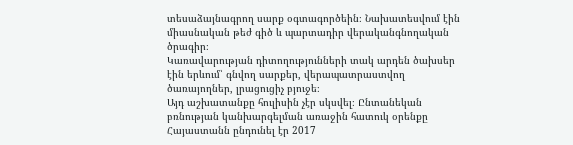տեսաձայնագրող սարք օգտագործեին։ Նախատեսվում էին միասնական թեժ գիծ և պարտադիր վերականգնողական ծրագիր։
Կառավարության դիտողությունների տակ արդեն ծախսեր էին երևում՝ գնվող սարքեր, վերապատրաստվող ծառայողներ, լրացուցիչ բյուջե։
Այդ աշխատանքը հուլիսին չէր սկսվել։ Ընտանեկան բռնության կանխարգելման առաջին հատուկ օրենքը Հայաստանն ընդունել էր 2017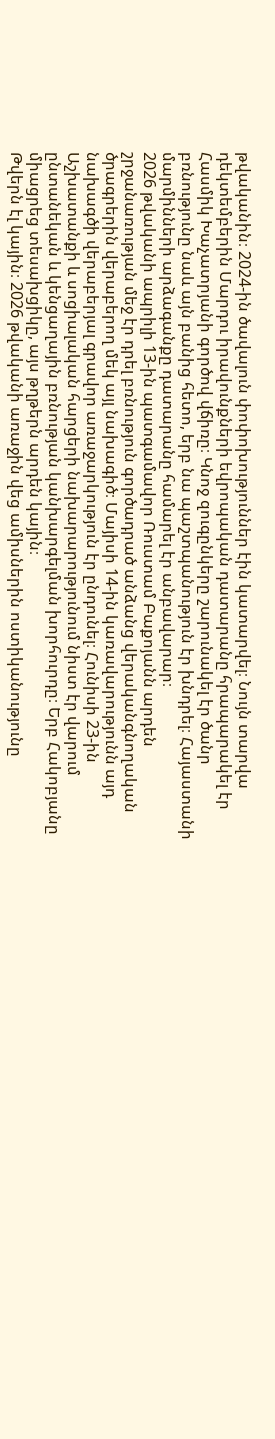թվականին։ 2024-ին ծավալուն փոփոխություններ էին կատարվել։ Նույն տարվա դեկտեմբերին Մարդու իրավունքների եվրոպական դատարանը հրապարակել էր Հասմիկ Խաչատրյանի գործով վճիռը։ Կնոջ զուգընկերը շարունակել էր ծանր բռնությունը նաև այն բանից հետո, երբ նա պաշտպանություն էր խնդրել։ Հայաստանի մարմինների արձագանքը դատարանը համարել էր անբավարար։
2026 թվականի ապրիլի 13-ին պատգամավոր Ռուստամ Բաքոյանն արդեն շրջանառության մեջ էր դրել բռնություն գործադրած անձանց վերականգնողական ծրագրերին վերաբերող մեկ այլ նախագիծ։ Մայիսի 14-ին կառավարությունն այդ նախագծի վերաբերյալ գրավոր առաջարկություն էր ընդունել։ Հունիսի 23-ին Աշխատանքի և սոցիալական հարցերի նախարարությունում նիստ էր վարում ընտանեկան և կենցաղային բռնության կանխարգելման խորհուրդը։ Երբ Հակոբյանը միացրեց տեսախցիկը, այս թղթերն արդեն կային։
Թվերն էլ կային։ 2026 թվականի առաջին վեց ամիսներին ոստիկանությունը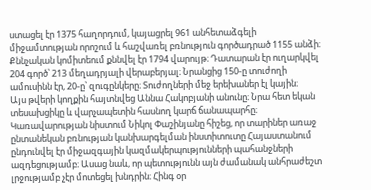ստացել էր 1375 հաղորդում, կայացրել 961 անհետաձգելի միջամտության որոշում և հաշվառել բռնություն գործադրած 1155 անձի։ Քննչական կոմիտեում քննվել էր 1794 վարույթ։ Դատարան էր ուղարկվել 204 գործ՝ 213 մեղադրյալի վերաբերյալ։ Նրանցից 150-ը տուժողի ամուսինն էր, 20-ը՝ զուգընկերը։ Տուժողների մեջ երեխաներ էլ կային։
Այս թվերի կողքին հայտնվեց Աննա Հակոբյանի անունը։ Նրա հետ եկան տեսախցիկը և վարչապետին հասնող կարճ ճանապարհը։
Կառավարության նիստում Նիկոլ Փաշինյանը հիշեց, որ տարիներ առաջ ընտանեկան բռնության կանխարգելման ինստիտուտը Հայաստանում ընդունվել էր միջազգային կազմակերպությունների պահանջների ազդեցությամբ։ Ասաց նաև, որ պետությունն այն ժամանակ անհրաժեշտ լրջությամբ չէր մոտեցել խնդրին։ Հինգ օր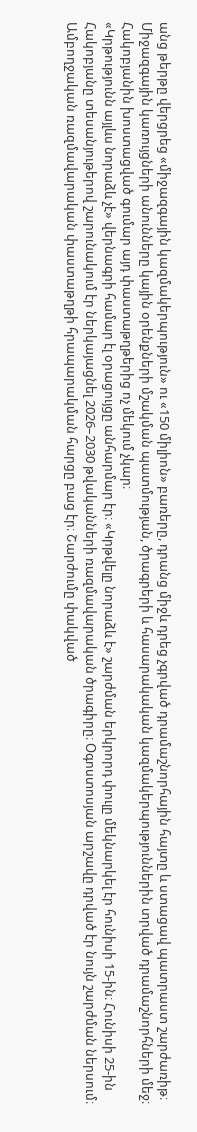անց թերթը վերցրեց «միջազգային կազմակերպություն» ու «150 միլիոն» բառերը, դրանց միջև դրեց չգրված դրամաշնորհային հայտը և ստացավ պատրաստ շարժառիթ։ Միջազգային կառույցների անունները կային օրենքների մշակման պատմության, ծրագրերի և հասարակական կազմակերպություններին տրված դրամաշնորհների մեջ։ Հակոբյանին խոստացված գումար այդ փաստաթղթերից ոչ մեկում չկար։
«Կրթությունն այլևս նորաձև չէ» վերնագրի համար էլ օրացույցը անհարմար էր։ «Կրթվելը նորաձև է» շարժման երկրորդ փուլը մեկնարկել էր հունիսի 15-ին։ Հունիսի 25-ին Հակոբյանը տեսանյութերով շարունակում էր ներկայացնել 2026–2030 թվականների ռազմավարական ծրագիրը։ Օգոստոսյան արշավը դրված էր նույն շարժման ներսում։ Ամբողջական ռազմավարական փաստաթղթի հրապարակման հարցը բաց էր։ Շարժումը փակված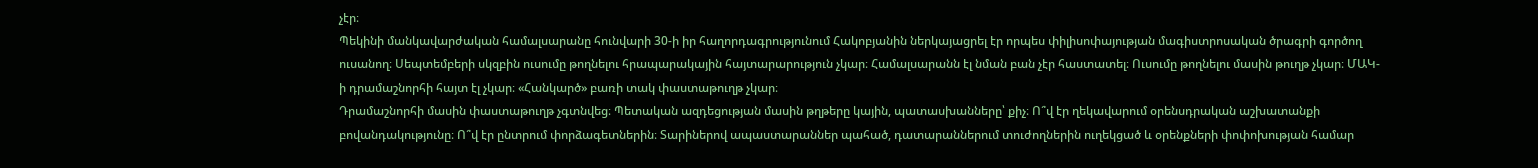չէր։
Պեկինի մանկավարժական համալսարանը հունվարի 30-ի իր հաղորդագրությունում Հակոբյանին ներկայացրել էր որպես փիլիսոփայության մագիստրոսական ծրագրի գործող ուսանող։ Սեպտեմբերի սկզբին ուսումը թողնելու հրապարակային հայտարարություն չկար։ Համալսարանն էլ նման բան չէր հաստատել։ Ուսումը թողնելու մասին թուղթ չկար։ ՄԱԿ-ի դրամաշնորհի հայտ էլ չկար։ «Հանկարծ» բառի տակ փաստաթուղթ չկար։
Դրամաշնորհի մասին փաստաթուղթ չգտնվեց։ Պետական ազդեցության մասին թղթերը կային, պատասխանները՝ քիչ։ Ո՞վ էր ղեկավարում օրենսդրական աշխատանքի բովանդակությունը։ Ո՞վ էր ընտրում փորձագետներին։ Տարիներով ապաստարաններ պահած, դատարաններում տուժողներին ուղեկցած և օրենքների փոփոխության համար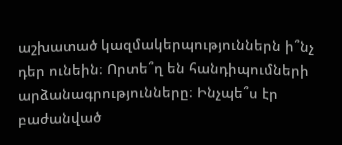աշխատած կազմակերպություններն ի՞նչ դեր ունեին։ Որտե՞ղ են հանդիպումների արձանագրությունները։ Ինչպե՞ս էր բաժանված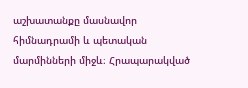աշխատանքը մասնավոր հիմնադրամի և պետական մարմինների միջև։ Հրապարակված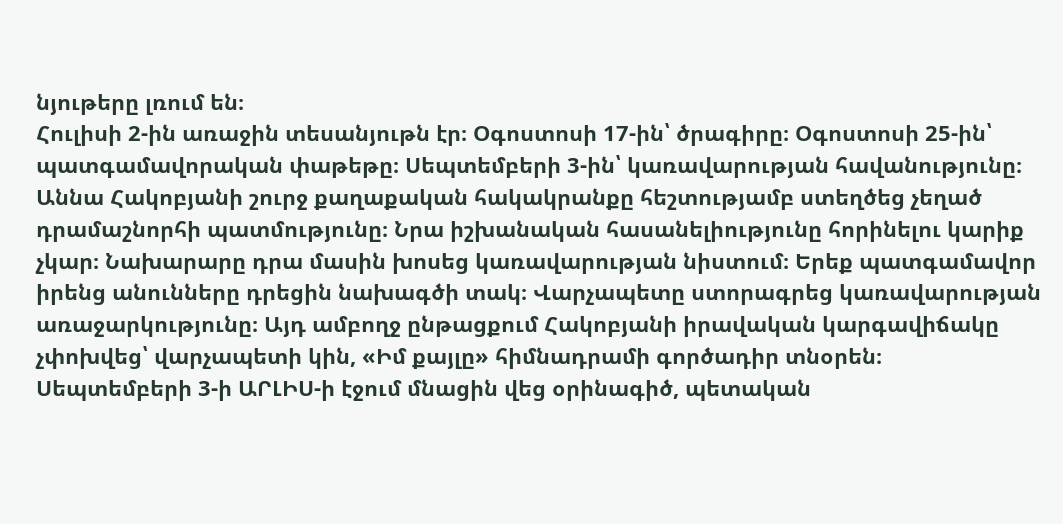նյութերը լռում են։
Հուլիսի 2-ին առաջին տեսանյութն էր։ Օգոստոսի 17-ին՝ ծրագիրը։ Օգոստոսի 25-ին՝ պատգամավորական փաթեթը։ Սեպտեմբերի 3-ին՝ կառավարության հավանությունը։
Աննա Հակոբյանի շուրջ քաղաքական հակակրանքը հեշտությամբ ստեղծեց չեղած դրամաշնորհի պատմությունը։ Նրա իշխանական հասանելիությունը հորինելու կարիք չկար։ Նախարարը դրա մասին խոսեց կառավարության նիստում։ Երեք պատգամավոր իրենց անունները դրեցին նախագծի տակ։ Վարչապետը ստորագրեց կառավարության առաջարկությունը։ Այդ ամբողջ ընթացքում Հակոբյանի իրավական կարգավիճակը չփոխվեց՝ վարչապետի կին, «Իմ քայլը» հիմնադրամի գործադիր տնօրեն։
Սեպտեմբերի 3-ի ԱՐԼԻՍ-ի էջում մնացին վեց օրինագիծ, պետական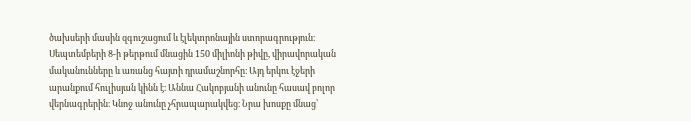ծախսերի մասին զգուշացում և էլեկտրոնային ստորագրություն։ Սեպտեմբերի 8-ի թերթում մնացին 150 միլիոնի թիվը, վիրավորական մականունները և առանց հայտի դրամաշնորհը։ Այդ երկու էջերի արանքում հուլիսյան կինն է։ Աննա Հակոբյանի անունը հասավ բոլոր վերնագրերին։ Կնոջ անունը չհրապարակվեց։ Նրա խոսքը մնաց՝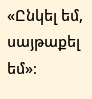«Ընկել եմ, սայթաքել եմ»։